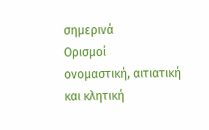σημερινά
Ορισμοί
ονομαστική, αιτιατική και κλητική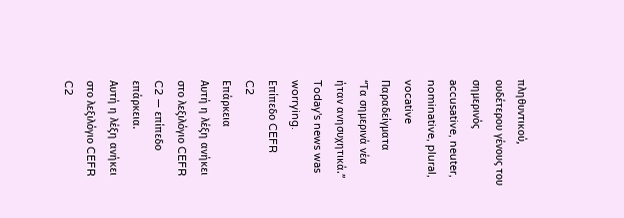πληθυντικού, ουδέτερου γένους του σημερινός
accusative, neuter, nominative, plural, vocative
Παραδείγματα
“Τα σημερινά νέα ήταν ανησυχητικά.”
Today's news was worrying.
Επίπεδο CEFR
C2
Επάρκεια
Αυτή η λέξη ανήκει στο λεξιλόγιο CEFR C2 — επίπεδο επάρκεια.
Αυτή η λέξη ανήκει στο λεξιλόγιο CEFR C2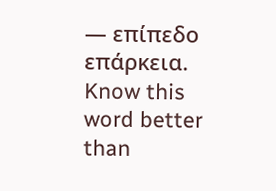— επίπεδο επάρκεια.
Know this word better than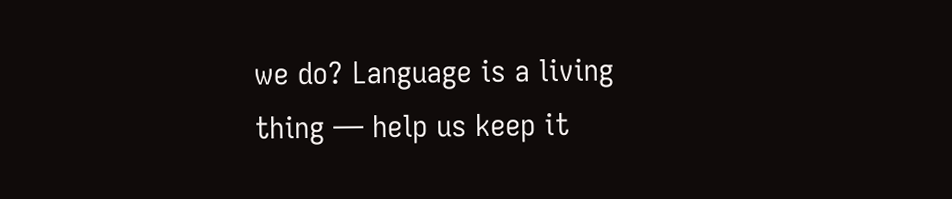we do? Language is a living thing — help us keep it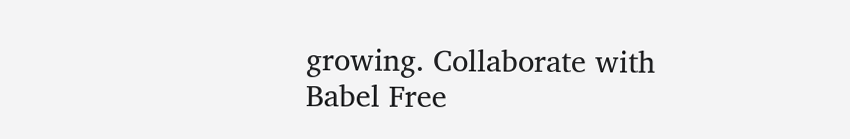growing. Collaborate with Babel Free